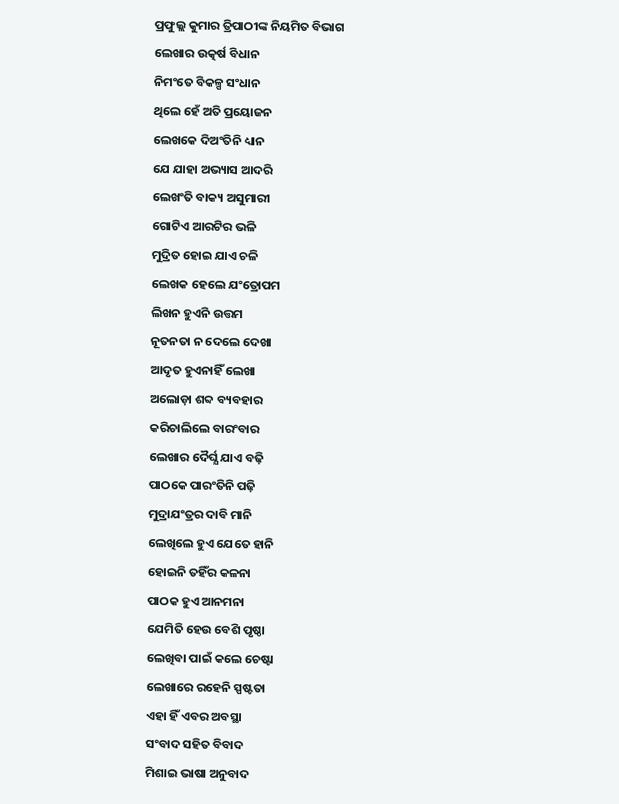ପ୍ରଫୁଲ୍ଲ କୁମାର ତ୍ରିପାଠୀଙ୍କ ନିୟମିତ ବିଭାଗ
ଲେଖାର ଉତ୍କର୍ଷ ବିଧାନ
ନିମଂତେ ବିକଳ୍ପ ସଂଧାନ
ଥିଲେ ହେଁ ଅତି ପ୍ରୟୋଜନ
ଲେଖକେ ଦିଅଂତିନି ଧ୍ୟାନ
ଯେ ଯାହା ଅଭ୍ୟାସ ଆଦରି
ଲେଖଂତି ବାକ୍ୟ ଅସୁମାରୀ
ଗୋଟିଏ ଆରଟିର ଭଳି
ମୁଦ୍ରିତ ହୋଇ ଯାଏ ଚଳି
ଲେଖକ ହେଲେ ଯଂତ୍ରୋପମ
ଲିଖନ ହୁଏନି ଉତ୍ତମ
ନୂତନତା ନ ଦେଲେ ଦେଖା
ଆଦୃତ ହୁଏନାହିଁ ଲେଖା
ଅଲୋଡ଼ା ଶବ୍ଦ ବ୍ୟବହାର
କରିଚାଲିଲେ ବାରଂବାର
ଲେଖାର ଦୈର୍ଘ୍ଯ ଯାଏ ବଢ଼ି
ପାଠକେ ପାରଂତିନି ପଢ଼ି
ମୁଦ୍ରାଯଂତ୍ରର ଦାବି ମାନି
ଲେଖିଲେ ହୁଏ ଯେତେ ହାନି
ହୋଇନି ତହିଁର କଳନା
ପାଠକ ହୁଏ ଆନମନା
ଯେମିତି ହେଉ ବେଶି ପୃଷ୍ଠା
ଲେଖିବା ପାଇଁ କଲେ ଚେଷ୍ଟା
ଲେଖାରେ ରହେନି ସ୍ପଷ୍ଟତା
ଏହା ହିଁ ଏବର ଅବସ୍ଥା
ସଂବାଦ ସହିତ ବିବାଦ
ମିଶାଇ ଭାଷା ଅନୁବାଦ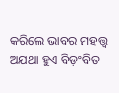କରିଲେ ଭାବର ମହତ୍ତ୍ବ
ଅଯଥା ହୁଏ ବିଡ଼ଂବିତ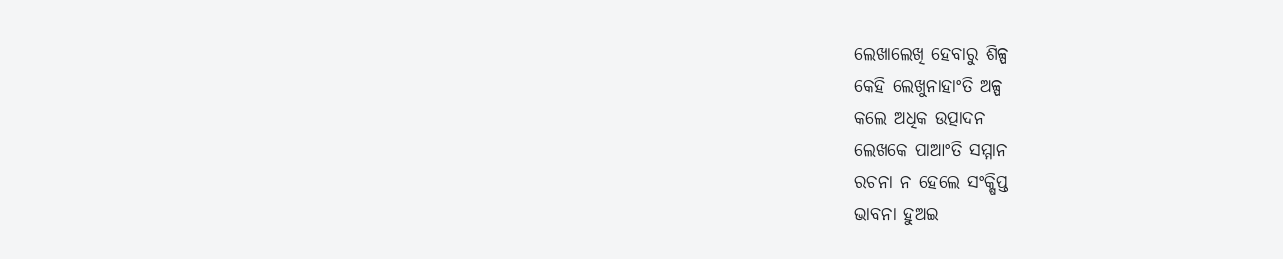ଲେଖାଲେଖି ହେବାରୁ ଶିଳ୍ପ
କେହି ଲେଖୁନାହାଂତି ଅଳ୍ପ
କଲେ ଅଧିକ ଉତ୍ପାଦନ
ଲେଖକେ ପାଆଂତି ସମ୍ମାନ
ରଚନା ନ ହେଲେ ସଂକ୍ଷିପ୍ତ
ଭାବନା ହୁଅଇ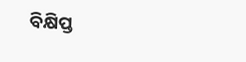ବିକ୍ଷିପ୍ତ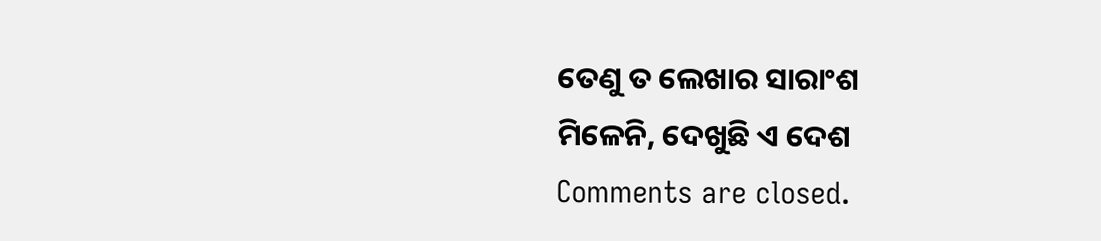ତେଣୁ ତ ଲେଖାର ସାରାଂଶ
ମିଳେନି, ଦେଖୁଛି ଏ ଦେଶ
Comments are closed.